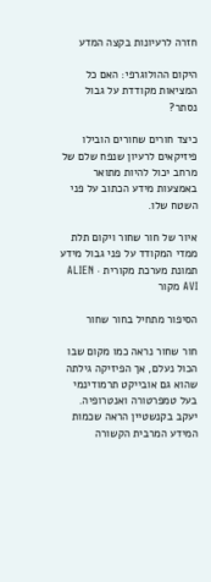חזרה לרעיונות בקצה המדע

היקום ההולוגרפי: האם כל המציאות מקודדת על גבול נסתר?

כיצד חורים שחורים הובילו פיזיקאים לרעיון שנפח שלם של מרחב יכול להיות מתואר באמצעות מידע הכתוב על פני השטח שלו.

איור של חור שחור ויקום תלת ממדי המקודד על פני גבול מידע
תמונת מערכת מקורית · ALIEN AVI מקור

הסיפור מתחיל בחור שחור

חור שחור נראה כמו מקום שבו הכול נעלם, אך הפיזיקה גילתה שהוא גם אובייקט תרמודינמי בעל טמפרטורה ואנטרופיה. יעקב בקנשטיין הראה שכמות המידע המרבית הקשורה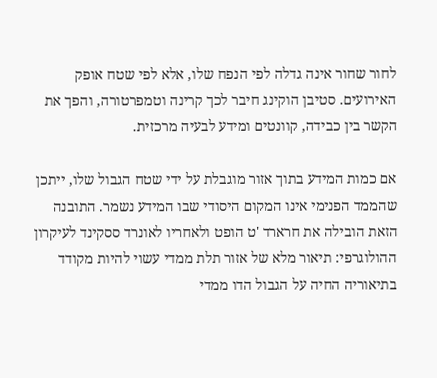לחור שחור אינה גדלה לפי הנפח שלו, אלא לפי שטח אופק האירועים. סטיבן הוקינג חיבר לכך קרינה וטמפרטורה, והפך את הקשר בין כבידה, קוונטים ומידע לבעיה מרכזית.

אם כמות המידע בתוך אזור מוגבלת על ידי שטח הגבול שלו, ייתכן שהממד הפנימי אינו המקום היסודי שבו המידע נשמר. התובנה הזאת הובילה את חרארד 'ט הופט ולאחריו לאונרד ססקינד לעיקרון ההולוגרפי: תיאור מלא של אזור תלת ממדי עשוי להיות מקודד בתיאוריה החיה על הגבול הדו ממדי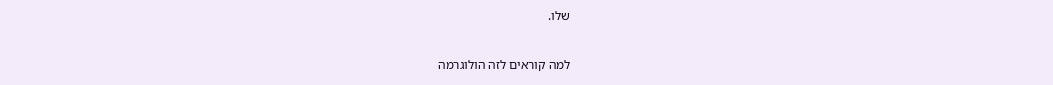שלו.

למה קוראים לזה הולוגרמה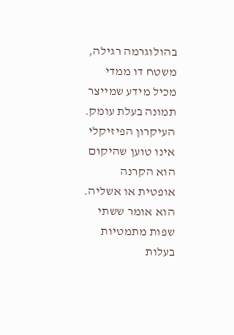בהולוגרמה רגילה, משטח דו ממדי מכיל מידע שמייצר תמונה בעלת עומק. העיקרון הפיזיקלי אינו טוען שהיקום הוא הקרנה אופטית או אשליה. הוא אומר ששתי שפות מתמטיות בעלות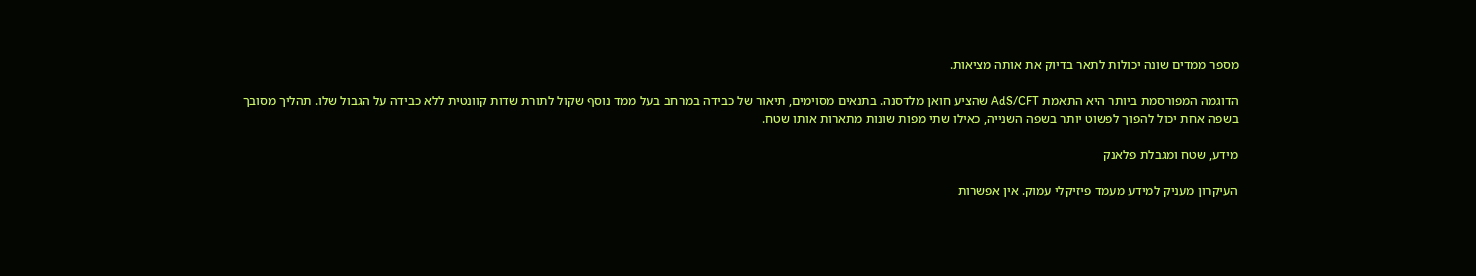מספר ממדים שונה יכולות לתאר בדיוק את אותה מציאות.

הדוגמה המפורסמת ביותר היא התאמת AdS/CFT שהציע חואן מלדסנה. בתנאים מסוימים, תיאור של כבידה במרחב בעל ממד נוסף שקול לתורת שדות קוונטית ללא כבידה על הגבול שלו. תהליך מסובך בשפה אחת יכול להפוך לפשוט יותר בשפה השנייה, כאילו שתי מפות שונות מתארות אותו שטח.

מידע, שטח ומגבלת פלאנק

העיקרון מעניק למידע מעמד פיזיקלי עמוק. אין אפשרות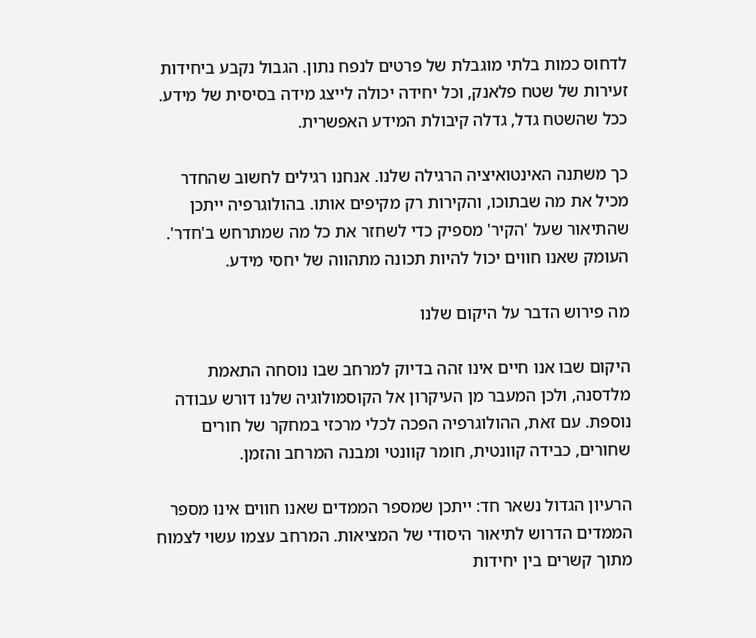לדחוס כמות בלתי מוגבלת של פרטים לנפח נתון. הגבול נקבע ביחידות זעירות של שטח פלאנק, וכל יחידה יכולה לייצג מידה בסיסית של מידע. ככל שהשטח גדל, גדלה קיבולת המידע האפשרית.

כך משתנה האינטואיציה הרגילה שלנו. אנחנו רגילים לחשוב שהחדר מכיל את מה שבתוכו, והקירות רק מקיפים אותו. בהולוגרפיה ייתכן שהתיאור שעל 'הקיר' מספיק כדי לשחזר את כל מה שמתרחש ב'חדר'. העומק שאנו חווים יכול להיות תכונה מתהווה של יחסי מידע.

מה פירוש הדבר על היקום שלנו

היקום שבו אנו חיים אינו זהה בדיוק למרחב שבו נוסחה התאמת מלדסנה, ולכן המעבר מן העיקרון אל הקוסמולוגיה שלנו דורש עבודה נוספת. עם זאת, ההולוגרפיה הפכה לכלי מרכזי במחקר של חורים שחורים, כבידה קוונטית, חומר קוונטי ומבנה המרחב והזמן.

הרעיון הגדול נשאר חד: ייתכן שמספר הממדים שאנו חווים אינו מספר הממדים הדרוש לתיאור היסודי של המציאות. המרחב עצמו עשוי לצמוח מתוך קשרים בין יחידות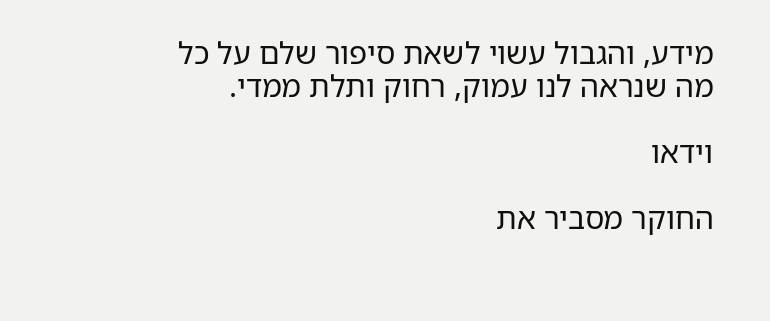מידע, והגבול עשוי לשאת סיפור שלם על כל מה שנראה לנו עמוק, רחוק ותלת ממדי.

וידאו

החוקר מסביר את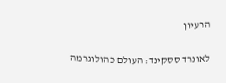הרעיון

לאונרד ססקינד: העולם כהולוגרמה